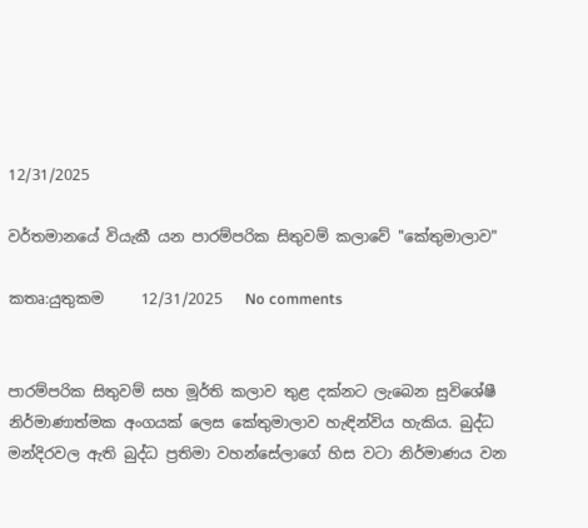12/31/2025

වර්තමානයේ වියැකී යන පාරම්පරික සිතුවම් කලාවේ "කේතුමාලාව"

කතෘ:යුතුකම     12/31/2025   No comments


පාරම්පරික සිතුවම් සහ මූර්ති කලාව තුළ දක්නට ලැබෙන සුවිශේෂී නිර්මාණාත්මක අංගයක් ලෙස කේතුමාලාව හැඳින්විය හැකිය. බුද්ධ මන්දිරවල ඇති බුද්ධ ප්‍රතිමා වහන්සේලාගේ හිස වටා නිර්මාණය වන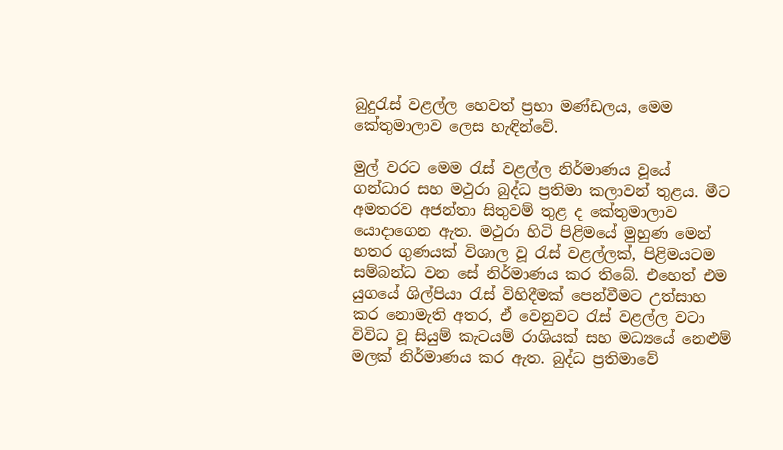බුදුරැස් වළල්ල හෙවත් ප්‍රභා මණ්ඩලය, මෙම කේතුමාලාව ලෙස හැඳින්වේ.

මුල් වරට මෙම රැස් වළල්ල නිර්මාණය වූයේ ගන්ධාර සහ මථුරා බුද්ධ ප්‍රතිමා කලාවන් තුළය. මීට අමතරව අජන්තා සිතුවම් තුළ ද කේතුමාලාව යොදාගෙන ඇත. මථුරා හිටි පිළිමයේ මුහුණ මෙන් හතර ගුණයක් විශාල වූ රැස් වළල්ලක්, පිළිමයටම සම්බන්ධ වන සේ නිර්මාණය කර තිබේ. එහෙත් එම යුගයේ ශිල්පියා රැස් විහිදීමක් පෙන්වීමට උත්සාහ කර නොමැති අතර, ඒ වෙනුවට රැස් වළල්ල වටා විවිධ වූ සියුම් කැටයම් රාශියක් සහ මධ්‍යයේ නෙළුම් මලක් නිර්මාණය කර ඇත. බුද්ධ ප්‍රතිමාවේ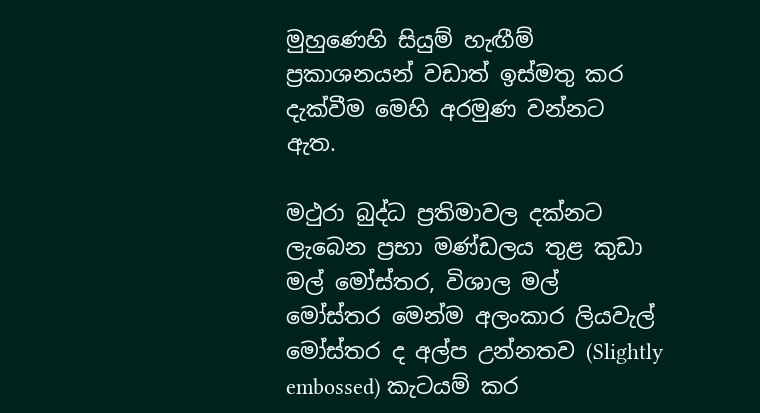මුහුණෙහි සියුම් හැඟීම් ප්‍රකාශනයන් වඩාත් ඉස්මතු කර දැක්වීම මෙහි අරමුණ වන්නට ඇත.

මථුරා බුද්ධ ප්‍රතිමාවල දක්නට ලැබෙන ප්‍රභා මණ්ඩලය තුළ කුඩා මල් මෝස්තර, විශාල මල් මෝස්තර මෙන්ම අලංකාර ලියවැල් මෝස්තර ද අල්ප උන්නතව (Slightly embossed) කැටයම් කර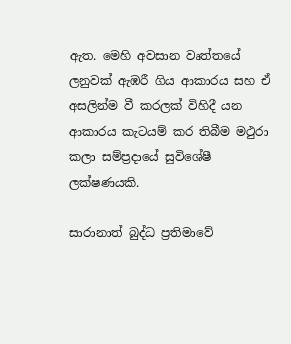ඇත. මෙහි අවසාන වෘත්තයේ ලනුවක් ඇඹරී ගිය ආකාරය සහ ඒ අසලින්ම වී කරලක් විහිදී යන ආකාරය කැටයම් කර තිබීම මථුරා කලා සම්ප්‍රදායේ සුවිශේෂී ලක්ෂණයකි.

සාරානාත් බුද්ධ ප්‍රතිමාවේ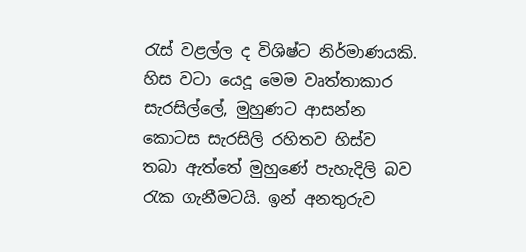රැස් වළල්ල ද විශිෂ්ට නිර්මාණයකි. හිස වටා යෙදූ මෙම වෘත්තාකාර සැරසිල්ලේ, මුහුණට ආසන්න කොටස සැරසිලි රහිතව හිස්ව තබා ඇත්තේ මුහුණේ පැහැදිලි බව රැක ගැනීමටයි. ඉන් අනතුරුව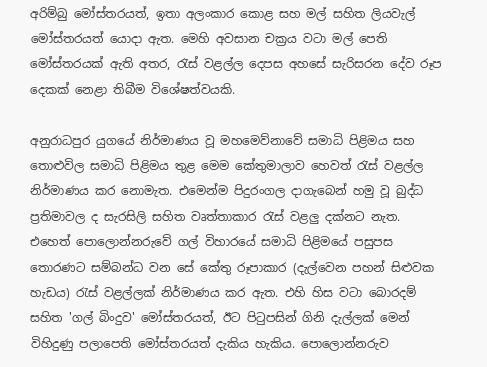අරිම්බු මෝස්තරයත්, ඉතා අලංකාර කොළ සහ මල් සහිත ලියවැල් මෝස්තරයත් යොදා ඇත. මෙහි අවසාන චක්‍රය වටා මල් පෙති මෝස්තරයක් ඇති අතර, රැස් වළල්ල දෙපස අහසේ සැරිසරන දේව රූප දෙකක් නෙළා තිබීම විශේෂත්වයකි.

අනුරාධපුර යුගයේ නිර්මාණය වූ මහමෙව්නාවේ සමාධි පිළිමය සහ තොළුවිල සමාධි පිළිමය තුළ මෙම කේතුමාලාව හෙවත් රැස් වළල්ල නිර්මාණය කර නොමැත. එමෙන්ම පිදුරංගල දාගැබෙන් හමු වූ බුද්ධ ප්‍රතිමාවල ද සැරසිලි සහිත වෘත්තාකාර රැස් වළලු දක්නට නැත. එහෙත් පොලොන්නරුවේ ගල් විහාරයේ සමාධි පිළිමයේ පසුපස තොරණට සම්බන්ධ වන සේ කේතු රූපාකාර (දැල්වෙන පහන් සිළුවක හැඩය) රැස් වළල්ලක් නිර්මාණය කර ඇත. එහි හිස වටා බොරදම් සහිත 'ගල් බිංදුව' මෝස්තරයත්, ඊට පිටුපසින් ගිනි දැල්ලක් මෙන් විහිදුණු පලාපෙති මෝස්තරයත් දැකිය හැකිය. පොලොන්නරුව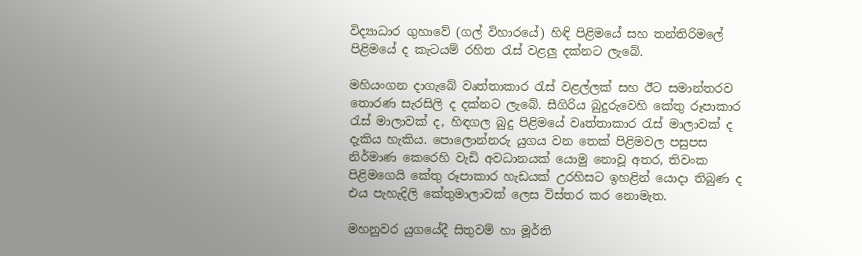විද්‍යාධාර ගුහාවේ (ගල් විහාරයේ) හිඳි පිළිමයේ සහ තන්තිරිමලේ පිළිමයේ ද කැටයම් රහිත රැස් වළලු දක්නට ලැබේ.

මහියංගන දාගැබේ වෘත්තාකාර රැස් වළල්ලක් සහ ඊට සමාන්තරව තොරණ සැරසිලි ද දක්නට ලැබේ. සීගිරිය බුදුරුවෙහි කේතු රූපාකාර රැස් මාලාවක් ද, හිඳගල බුදු පිළිමයේ වෘත්තාකාර රැස් මාලාවක් ද දැකිය හැකිය. පොලොන්නරු යුගය වන තෙක් පිළිමවල පසුපස නිර්මාණ කෙරෙහි වැඩි අවධානයක් යොමු නොවූ අතර, තිවංක පිළිමගෙයි කේතු රූපාකාර හැඩයක් උරහිසට ඉහළින් යොදා තිබුණ ද එය පැහැදිලි කේතුමාලාවක් ලෙස විස්තර කර නොමැත.

මහනුවර යුගයේදී සිතුවම් හා මූර්ති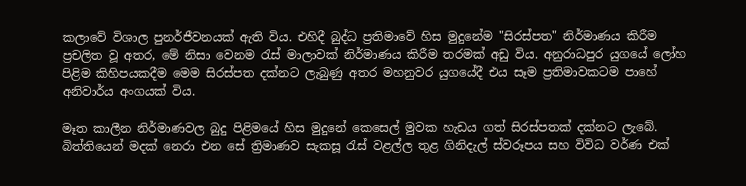කලාවේ විශාල පුනර්ජීවනයක් ඇති විය. එහිදී බුද්ධ ප්‍රතිමාවේ හිස මුදුනේම "සිරස්පත" නිර්මාණය කිරීම ප්‍රචලිත වූ අතර, මේ නිසා වෙනම රැස් මාලාවක් නිර්මාණය කිරීම තරමක් අඩු විය. අනුරාධපුර යුගයේ ලෝහ පිළිම කිහිපයකදීම මෙම සිරස්පත දක්නට ලැබුණු අතර මහනුවර යුගයේදී එය සෑම ප්‍රතිමාවකටම පාහේ අනිවාර්ය අංගයක් විය.

මෑත කාලීන නිර්මාණවල බුදු පිළිමයේ හිස මුදුනේ කෙසෙල් මුවක හැඩය ගත් සිරස්පතක් දක්නට ලැබේ. බිත්තියෙන් මදක් නෙරා එන සේ ත්‍රිමාණව සැකසූ රැස් වළල්ල තුළ ගිනිදැල් ස්වරූපය සහ විවිධ වර්ණ එක්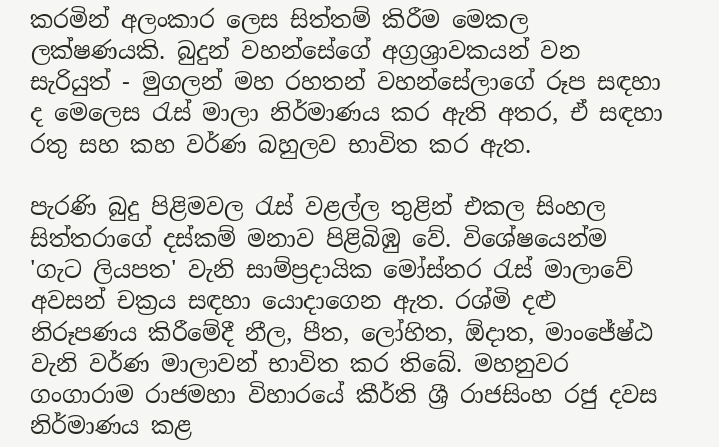කරමින් අලංකාර ලෙස සිත්තම් කිරීම මෙකල ලක්ෂණයකි. බුදුන් වහන්සේගේ අග්‍රශ්‍රාවකයන් වන සැරියුත් - මුගලන් මහ රහතන් වහන්සේලාගේ රූප සඳහා ද මෙලෙස රැස් මාලා නිර්මාණය කර ඇති අතර, ඒ සඳහා රතු සහ කහ වර්ණ බහුලව භාවිත කර ඇත.

පැරණි බුදු පිළිමවල රැස් වළල්ල තුළින් එකල සිංහල සිත්තරාගේ දස්කම් මනාව පිළිබිඹු වේ. විශේෂයෙන්ම 'ගැට ලියපත' වැනි සාම්ප්‍රදායික මෝස්තර රැස් මාලාවේ අවසන් චක්‍රය සඳහා යොදාගෙන ඇත. රශ්මි දළු නිරූපණය කිරීමේදී නීල, පීත, ලෝහිත, ඕදාත, මාංජේෂ්ඨ වැනි වර්ණ මාලාවන් භාවිත කර තිබේ. මහනුවර ගංගාරාම රාජමහා විහාරයේ කීර්ති ශ්‍රී රාජසිංහ රජු දවස නිර්මාණය කළ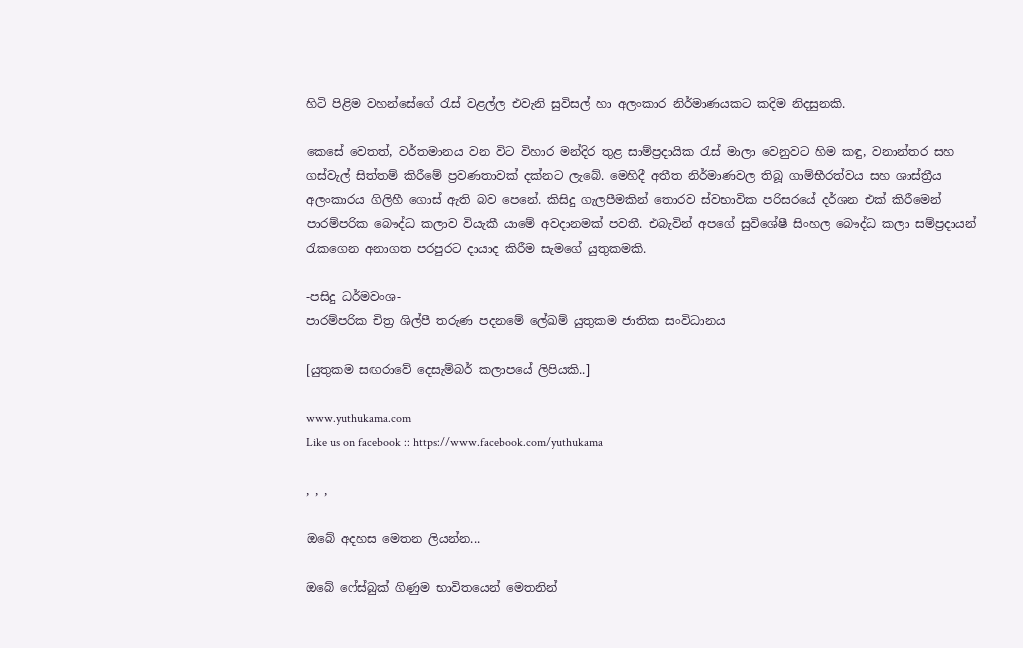හිටි පිළිම වහන්සේගේ රැස් වළල්ල එවැනි සුවිසල් හා අලංකාර නිර්මාණයකට කදිම නිදසුනකි.

කෙසේ වෙතත්, වර්තමානය වන විට විහාර මන්දිර තුළ සාම්ප්‍රදායික රැස් මාලා වෙනුවට හිම කඳු, වනාන්තර සහ ගස්වැල් සිත්තම් කිරීමේ ප්‍රවණතාවක් දක්නට ලැබේ. මෙහිදී අතීත නිර්මාණවල තිබූ ගාම්භීරත්වය සහ ශාස්ත්‍රීය අලංකාරය ගිලිහී ගොස් ඇති බව පෙනේ. කිසිදු ගැලපීමකින් තොරව ස්වභාවික පරිසරයේ දර්ශන එක් කිරීමෙන් පාරම්පරික බෞද්ධ කලාව වියැකී යාමේ අවදානමක් පවතී. එබැවින් අපගේ සුවිශේෂී සිංහල බෞද්ධ කලා සම්ප්‍රදායන් රැකගෙන අනාගත පරපුරට දායාද කිරීම සැමගේ යුතුකමකි.

-පසිදු ධර්මවංශ-
පාරම්පරික චිත්‍ර ශිල්පී තරුණ පදනමේ ලේඛම් යුතුකම ජාතික සංවිධානය

[යුතුකම සඟරාවේ දෙසැම්බර් කලාපයේ ලිපියකි..]

www.yuthukama.com
Like us on facebook :: https://www.facebook.com/yuthukama

, , ,

ඔබේ අදහස මෙතන ලියන්න...

ඔබේ ෆේස්බුක් ගිණුම භාවිතයෙන් මෙතනින්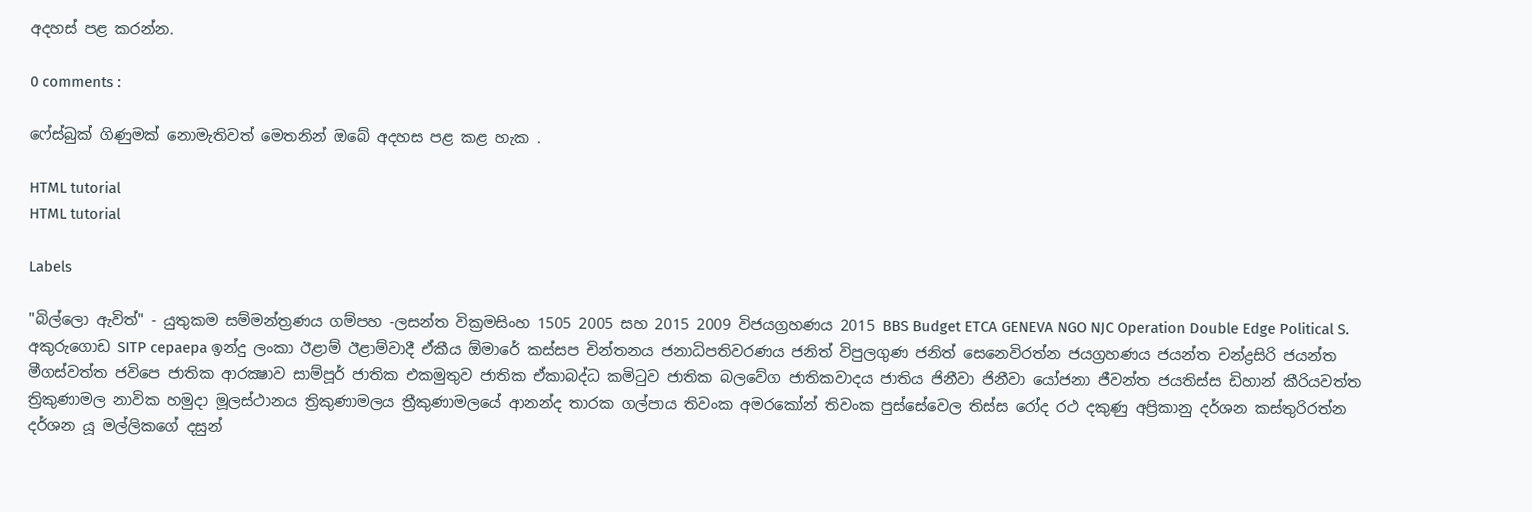අදහස් පළ කරන්න.

0 comments :

ෆේස්බුක් ගිණුමක් නොමැතිවත් මෙතනින් ඔබේ අදහස පළ කළ හැක .

HTML tutorial
HTML tutorial

Labels

"බිල්ලො ඇවිත්" - යුතුකම සම්මන්ත්‍රණය ගම්පහ -ලසන්ත වික්‍රමසිංහ 1505 2005 සහ 2015 2009 විජයග්‍රහණය 2015 BBS Budget ETCA GENEVA NGO NJC Operation Double Edge Political S. අකුරුගොඩ SITP cepaepa ඉන්දු ලංකා ඊළාම් ඊළාම්වාදී ඒකීය ඕමාරේ කස්‌සප චින්තනය ජනාධිපතිවරණය ජනිත් විපුලගුණ ජනිත් සෙනෙවිරත්න ජයග්‍රහණය ජයන්ත චන්ද්‍රසිරි ජයන්ත මීගස්වත්ත ජවිපෙ ජාතික ආරක්‍ෂාව සාම්පූර් ජාතික එකමුතුව ජාතික ඒකාබද්ධ කමිටුව ජාතික බලවේග ජාතිකවාදය ජාතිය ජිනීවා ජිනීවා යෝජනා ජීවන්ත ජයතිස්ස ඩිහාන් කීරියවත්ත ත්‍රිකුණාමල නාවික හමුදා මූලස්‌ථානය ත්‍රිකුණාමලය ත්‍රීකුණාමලයේ ආනන්ද තාරක ගල්පාය තිවංක අමරකෝන් තිවංක පුස්සේවෙල තිස්‌ස රෝද රථ දකුණු අප්‍රිකානු දර්ශන කස්තුරිරත්න දර්ශන යූ මල්ලිකගේ දසුන්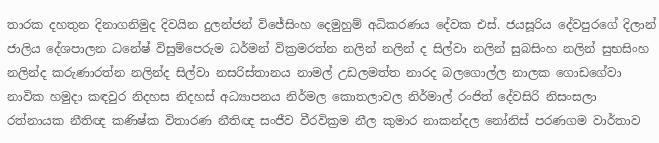තාරක දහතුන දිනාගනිමුද දිවයින දුලන්ජන් විජේසිංහ දෙමුහුම් අධිකරණය දේවක එස්. ජයසූරිය දේවපුරගේ දිලාන් ජාලිය දේශපාලන ධනේෂ් විසුම්පෙරුම ධර්මන් වික්‍රමරත්න නලින් නලින් ද සිල්වා නලින් සුබසිංහ නලින් සුභසිංහ නලින්ද කරුණාරත්න නලින්ද සිල්වා නසරිස්‌තානය නාමල් උඩලමත්ත නාරද බලගොල්ල නාලක ගොඩගේවා නාවික හමුදා කඳවුර නිදහස නිදහස් අධ්‍යාපනය නිර්මල කොතලාවල නිර්මාල් රංජිත් දේවසිරි නිසංසලා රත්නායක නීතිඥ කණිෂ්ක විතාරණ නීතිඥ සංජීව වීරවික්‍රම නීල කුමාර නාකන්දල නෝනිස් පරණගම වාර්තාව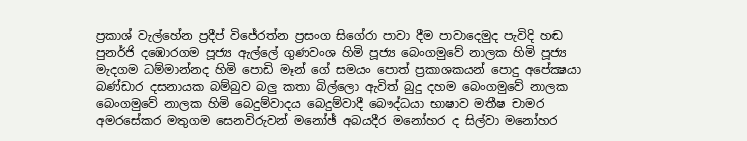ප්‍රකාශ් වැල්හේන ප්‍රදීප් විජේරත්න ප්‍රසංග සිගේරා පාවා දීම පාවාදෙමුද පැවිදි හඬ පුනර්ජි දඹොරගම පූජ්‍ය ඇල්ලේ ගුණවංශ හිමි පූජ්‍ය බෙංගමුවේ නාලක හිමි පූජ්‍ය මැදගම ධම්මාන්නද හිමි පොඩි මෑන් ගේ සමයං පොත් ප්‍රකාශකයන් පොදු අපේක්‍ෂයා බණ්ඩාර දසනායක බම්බුව බලු කතා බිල්ලො ඇවිත් බුදු දහම බෙංගමුවේ නාලක බෙංගමුවේ නාලක හිමි බෙදුම්වාදය බෙදුම්වාදී බෞද්ධයා භාෂාව මතීෂ චාමර අමරසේකර මතුගම සෙනවිරුවන් මනෝඡ් අබයදීර මනෝහර ද සිල්වා මනෝහර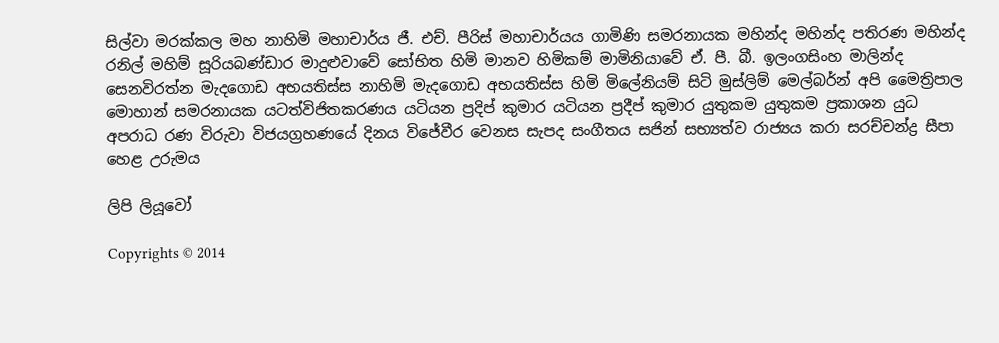සිල්වා මරක්කල මහ නාහිමි මහාචාර්ය ජී. එච්. පීරිස් මහාචාර්යය ගාමිණි සමරනායක මහින්ද මහින්ද පතිරණ මහින්ද රනිල් මහිම් සූරියබණ්ඩාර මාදුළුවාවේ සෝභිත හිමි මානව හිමිකම් මාමිනියාවේ ඒ. පී. බී. ඉලංගසිංහ මාලින්ද සෙනවිරත්න මැදගොඩ අභයතිස්ස නාහිමි මැදගොඩ අභයතිස්ස හිමි මිලේනියම් සිටි මුස්‌ලිම් මෙල්බර්න් අපි මෛත්‍රිපාල මොහාන් සමරනායක යටත්විජිතකරණය යටියන ප්‍රදිප් කුමාර යටියන ප්‍රදීප් කුමාර යුතුකම යුතුකම ප්‍රකාශන යුධ අපරාධ රණ විරුවා විජයග්‍රහණයේ දිනය විජේවීර වෙනස සැපද සංගීතය සජින් සභ්‍යත්ව රාජ්‍යය කරා සරච්චන්ද්‍ර සීපා හෙළ උරුමය

ලිපි ලියූවෝ

Copyrights © 2014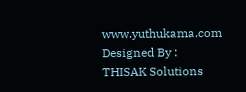www.yuthukama.com Designed By : THISAK Solutions